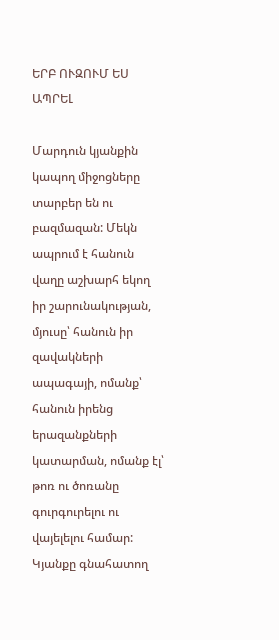ԵՐԲ ՈՒԶՈՒՄ ԵՍ ԱՊՐԵԼ

Մարդուն կյանքին կապող միջոցները տարբեր են ու բազմազան: Մեկն ապրում է հանուն վաղը աշխարհ եկող իր շարունակության, մյուսը՝ հանուն իր զավակների ապագայի, ոմանք՝ հանուն իրենց երազանքների կատարման, ոմանք էլ՝ թոռ ու ծոռանը գուրգուրելու ու վայելելու համար: Կյանքը գնահատող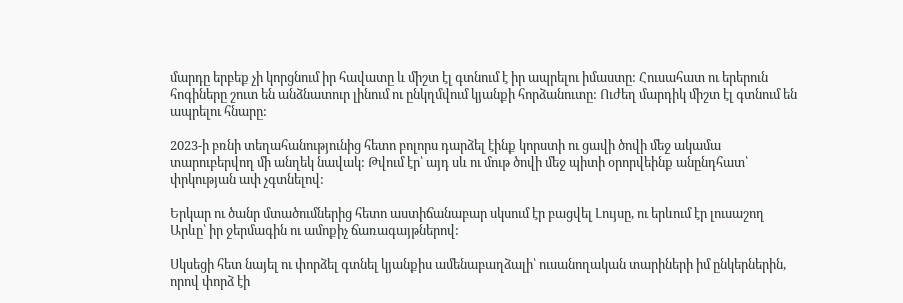մարդը երբեք չի կորցնում իր հավատը և միշտ էլ գտնում է իր ապրելու իմաստը: Հուսահատ ու երերուն հոգիները շուտ են անձնատուր լինում ու ընկղմվում կյանքի հորձանուտը: Ուժեղ մարդիկ միշտ էլ գտնում են ապրելու հնարը:

2023-ի բռնի տեղահանությունից հետո բոլորս դարձել էինք կորստի ու ցավի ծովի մեջ ակամա տարուբերվող մի անղեկ նավակ: Թվում էր՝ այդ սև ու մութ ծովի մեջ պիտի օրորվեինք անընդհատ՝ փրկության ափ չգտնելով:

Երկար ու ծանր մտածումներից հետո աստիճանաբար սկսում էր բացվել Լույսը, ու երևում էր լուսաշող Արևը՝ իր ջերմագին ու ամոքիչ ճառագայթներով:

Սկսեցի հետ նայել ու փորձել գտնել կյանքիս ամենաբաղձալի՝ ուսանողական տարիների իմ ընկերներին, որով փորձ էի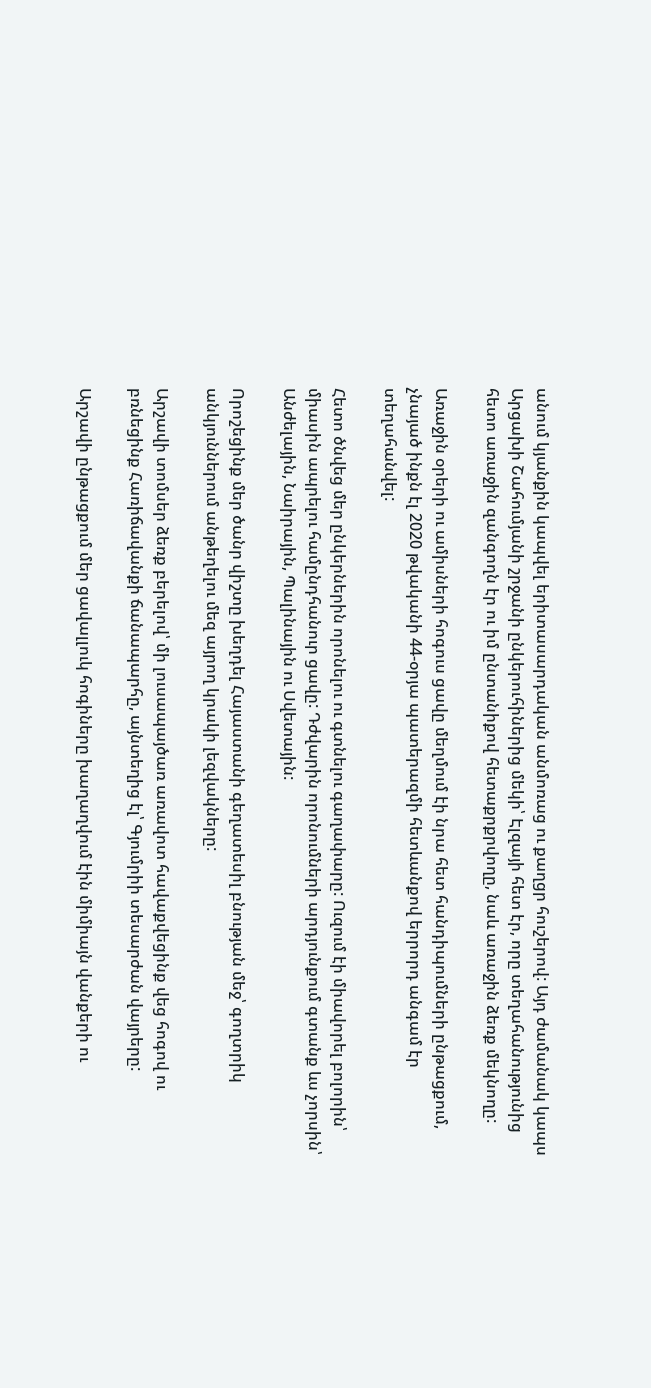անում կյանքին կապվել երիտասարդական անմոռաց ու քաղցր հուշերով: Այդ ժամանակ կապս Արցախի Շահումյանի շրջանի ընկերուհիներից մեկի՝ Էլզայի հետ էր, որը տեղահանությունից հետո առաջին զանգողն էր ու իմ ընտանիքով հետաքրքրվողը, նաև առաջին ձեռք մեկնողը:

Առաջին օրերի ու ամիսների հոգուս ցավը մեղմում էի նրա հետ հանդիպումների ընթացքում, չնայած ինքն էլ 2020 թվականի 44-օրյա պատերազմի հետևանքով երրորդ անգամ էր տեղահանվել:

Հետո ծնվեց մեր ընկերներին որոնելու ու գտնելու գաղափարը: Ուզում էի միավորել բոլորին՝ միասին ապրելու համընդհանուր ցավը: Դժվարին որոնումների արդյունքում գտանք ևս չորսին՝ Անժելային, Նաիրային, Պալինային ու Սվետային:

Որոշեցինք մեր ծանր վիշտը խեղդել Հայաստանի գեղատեսիլ բնության մեջ՝ գողտրիկ անկյուններում անթեղելու մեզ այրող կրակի լեզվակները:

Արշավի տոմսեր ձեռք բերելով՝ մի լուսապայծառ առավոտ հավաքվեցինք վեց հոգով ու բռնեցինք Հառիճավանքի ճանապարհը, այնտեղից էլ՝ Գյումրիի տեսարժան վայրերը:

Արշավի ընթացքում մեր ցավալլուկ հոգիները խաղաղվում էին միմիայն վանքերի ու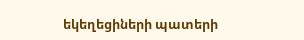եկեղեցիների պատերի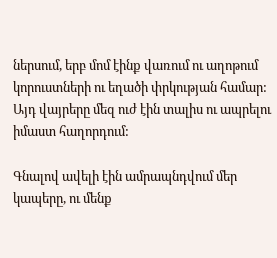ներսում, երբ մոմ էինք վառում ու աղոթում կորուստների ու եղածի փրկության համար: Այդ վայրերը մեզ ուժ էին տալիս ու ապրելու իմաստ հաղորդում:

Գնալով ավելի էին ամրապնդվում մեր կապերը, ու մենք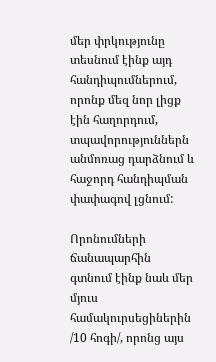մեր փրկությունը տեսնում էինք այդ հանդիպումներում, որոնք մեզ նոր լիցք էին հաղորդում, տպավորություններն անմոռաց դարձնում և հաջորդ հանդիպման փափագով լցնում:

Որոնումների ճանապարհին գտնում էինք նաև մեր մյուս համակուրսեցիներին /10 հոգի/, որոնց այս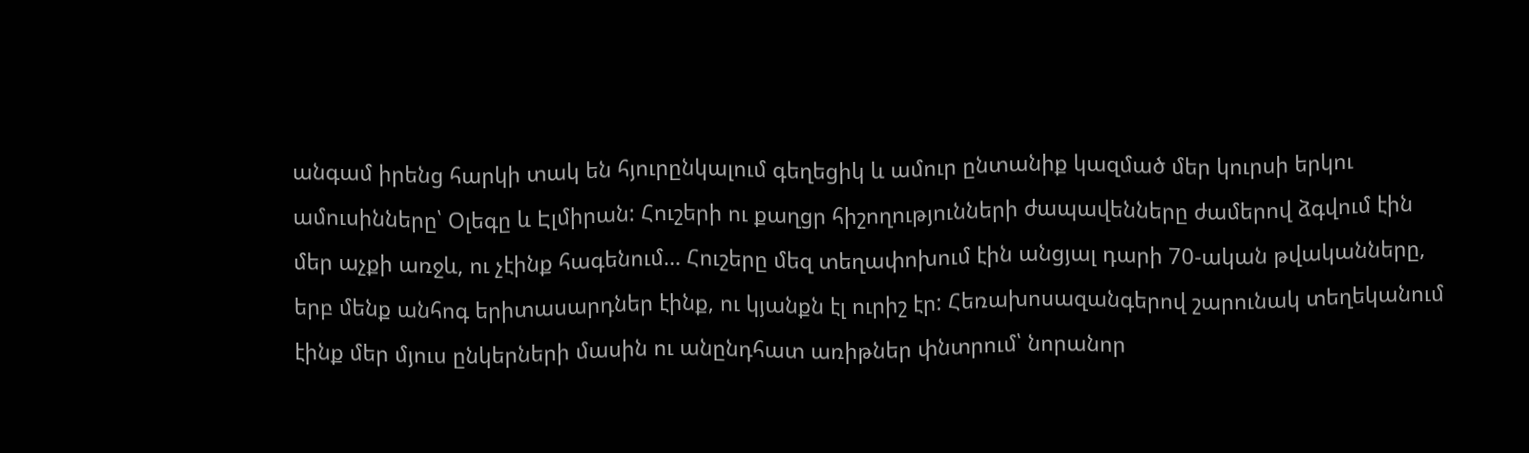անգամ իրենց հարկի տակ են հյուրընկալում գեղեցիկ և ամուր ընտանիք կազմած մեր կուրսի երկու ամուսինները՝ Օլեգը և Էլմիրան: Հուշերի ու քաղցր հիշողությունների ժապավենները ժամերով ձգվում էին մեր աչքի առջև, ու չէինք հագենում… Հուշերը մեզ տեղափոխում էին անցյալ դարի 70-ական թվականները, երբ մենք անհոգ երիտասարդներ էինք, ու կյանքն էլ ուրիշ էր: Հեռախոսազանգերով շարունակ տեղեկանում էինք մեր մյուս ընկերների մասին ու անընդհատ առիթներ փնտրում՝ նորանոր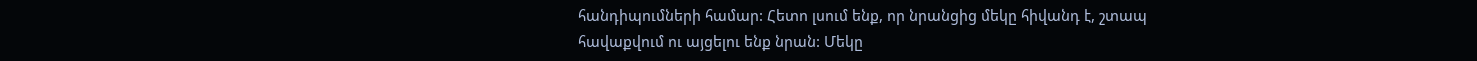հանդիպումների համար: Հետո լսում ենք, որ նրանցից մեկը հիվանդ է, շտապ հավաքվում ու այցելու ենք նրան: Մեկը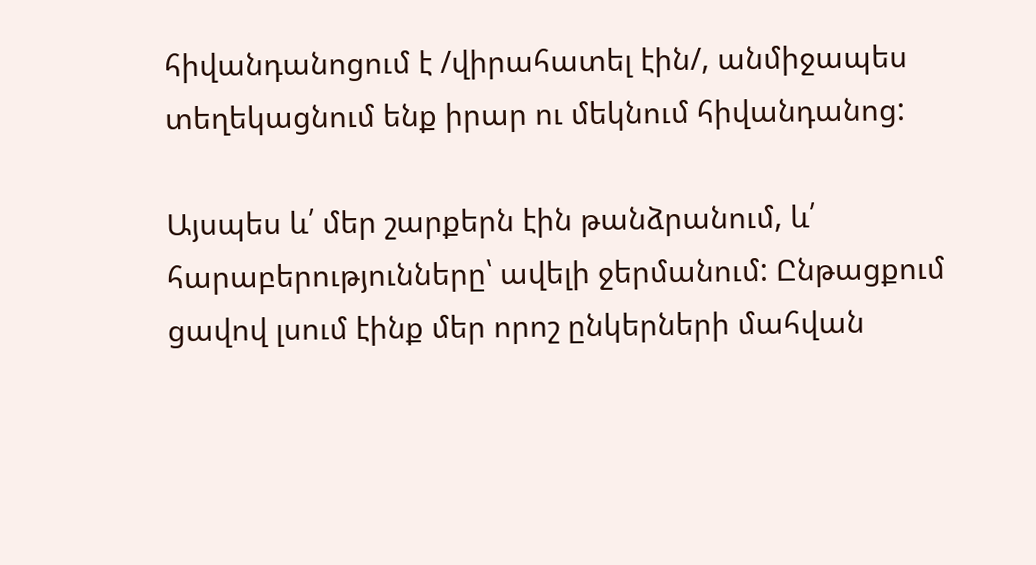հիվանդանոցում է /վիրահատել էին/, անմիջապես տեղեկացնում ենք իրար ու մեկնում հիվանդանոց:

Այսպես և՛ մեր շարքերն էին թանձրանում, և՛ հարաբերությունները՝ ավելի ջերմանում: Ընթացքում ցավով լսում էինք մեր որոշ ընկերների մահվան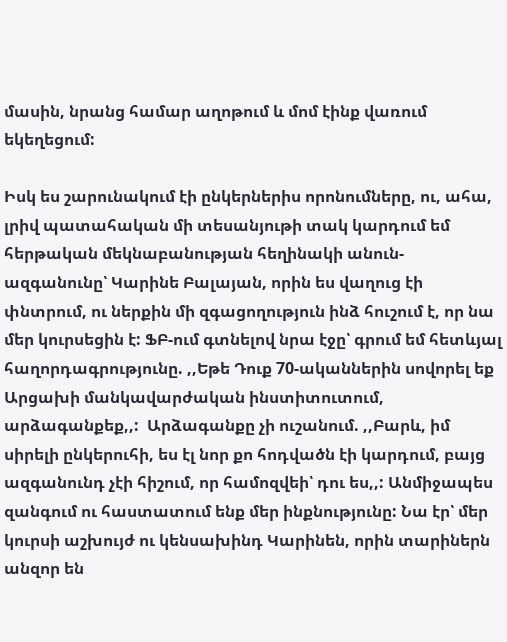մասին, նրանց համար աղոթում և մոմ էինք վառում եկեղեցում:

Իսկ ես շարունակում էի ընկերներիս որոնումները, ու, ահա, լրիվ պատահական մի տեսանյութի տակ կարդում եմ հերթական մեկնաբանության հեղինակի անուն-ազգանունը՝ Կարինե Բալայան, որին ես վաղուց էի փնտրում, ու ներքին մի զգացողություն ինձ հուշում է, որ նա մեր կուրսեցին է: ՖԲ-ում գտնելով նրա էջը՝ գրում եմ հետևյալ հաղորդագրությունը. ,,Եթե Դուք 70-ականներին սովորել եք Արցախի մանկավարժական ինստիտուտում, արձագանքեք,,:  Արձագանքը չի ուշանում. ,,Բարև, իմ սիրելի ընկերուհի, ես էլ նոր քո հոդվածն էի կարդում, բայց ազգանունդ չէի հիշում, որ համոզվեի՝ դու ես,,: Անմիջապես զանգում ու հաստատում ենք մեր ինքնությունը: Նա էր՝ մեր կուրսի աշխույժ ու կենսախինդ Կարինեն, որին տարիներն անզոր են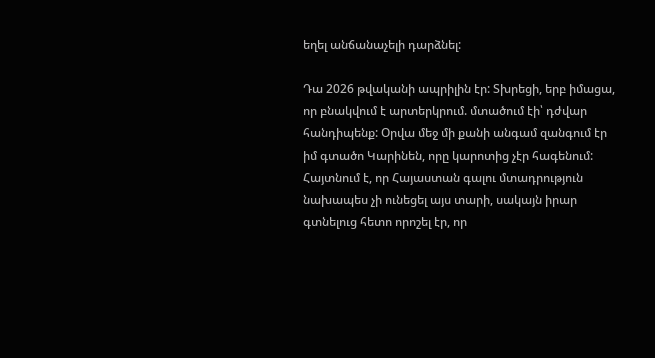եղել անճանաչելի դարձնել:

Դա 2026 թվականի ապրիլին էր: Տխրեցի, երբ իմացա, որ բնակվում է արտերկրում. մտածում էի՝ դժվար հանդիպենք: Օրվա մեջ մի քանի անգամ զանգում էր իմ գտածո Կարինեն, որը կարոտից չէր հագենում: Հայտնում է, որ Հայաստան գալու մտադրություն նախապես չի ունեցել այս տարի, սակայն իրար գտնելուց հետո որոշել էր, որ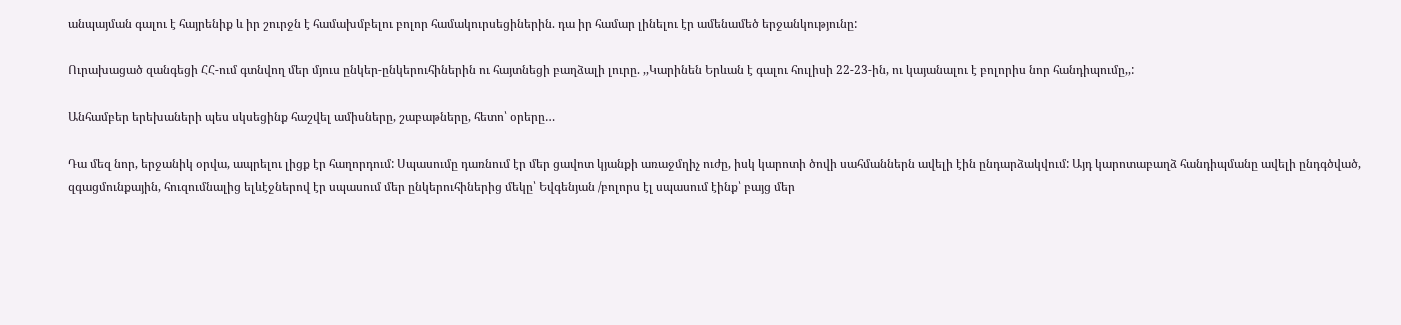անպայման գալու է հայրենիք և իր շուրջն է համախմբելու բոլոր համակուրսեցիներին. դա իր համար լինելու էր ամենամեծ երջանկությունը:

Ուրախացած զանգեցի ՀՀ-ում գտնվող մեր մյուս ընկեր-ընկերուհիներին ու հայտնեցի բաղձալի լուրը. ,,Կարինեն Երևան է գալու հուլիսի 22-23-ին, ու կայանալու է բոլորիս նոր հանդիպումը,,:

Անհամբեր երեխաների պես սկսեցինք հաշվել ամիսները, շաբաթները, հետո՝ օրերը…

Դա մեզ նոր, երջանիկ օրվա, ապրելու լիցք էր հաղորդում: Սպասումը դառնում էր մեր ցավոտ կյանքի առաջմղիչ ուժը, իսկ կարոտի ծովի սահմաններն ավելի էին ընդարձակվում: Այդ կարոտաբաղձ հանդիպմանը ավելի ընդգծված, զգացմունքային, հուզումնալից ելևէջներով էր սպասում մեր ընկերուհիներից մեկը՝ Եվգենյան /բոլորս էլ սպասում էինք՝ բայց մեր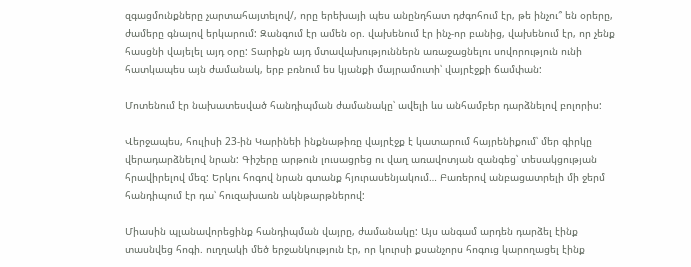զգացմունքները չարտահայտելով/, որը երեխայի պես անընդհատ դժգոհում էր, թե ինչու՞ են օրերը, ժամերը գնալով երկարում: Զանգում էր ամեն օր. վախենում էր ինչ-որ բանից, վախենում էր, որ չենք հասցնի վայելել այդ օրը: Տարիքն այդ մտավախություններն առաջացնելու սովորություն ունի հատկապես այն ժամանակ, երբ բռնում ես կյանքի մայրամուտի՝ վայրէջքի ճամփան:

Մոտենում էր նախատեսված հանդիպման ժամանակը՝ ավելի ևս անհամբեր դարձնելով բոլորիս:

Վերջապես, հուլիսի 23-ին Կարինեի ինքնաթիռը վայրէջք է կատարում հայրենիքում՝ մեր գիրկը վերադարձնելով նրան: Գիշերը արթուն լուսացրեց ու վաղ առավոտյան զանգեց՝ տեսակցության հրավիրելով մեզ: Երկու հոգով նրան գտանք հյուրասենյակում… Բառերով անբացատրելի մի ջերմ հանդիպում էր դա՝ հուզախառն ակնթարթներով:

Միասին պլանավորեցինք հանդիպման վայրը, ժամանակը: Այս անգամ արդեն դարձել էինք տասնվեց հոգի. ուղղակի մեծ երջանկություն էր, որ կուրսի քսանչորս հոգուց կարողացել էինք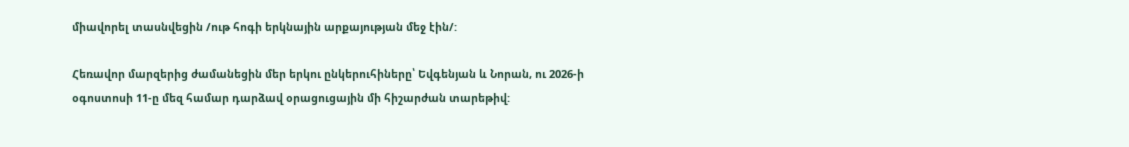միավորել տասնվեցին /ութ հոգի երկնային արքայության մեջ էին/:

Հեռավոր մարզերից ժամանեցին մեր երկու ընկերուհիները՝ Եվգենյան և Նորան, ու 2026-ի օգոստոսի 11-ը մեզ համար դարձավ օրացուցային մի հիշարժան տարեթիվ: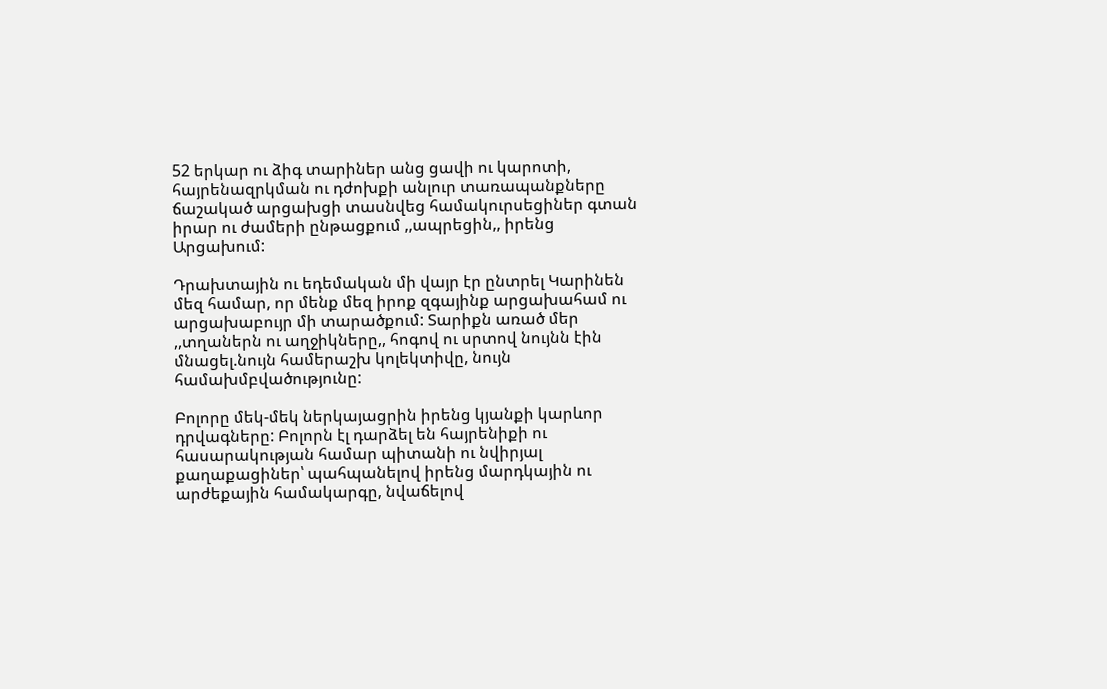52 երկար ու ձիգ տարիներ անց ցավի ու կարոտի, հայրենազրկման ու դժոխքի անլուր տառապանքները ճաշակած արցախցի տասնվեց համակուրսեցիներ գտան իրար ու ժամերի ընթացքում ,,ապրեցին,, իրենց Արցախում:

Դրախտային ու եդեմական մի վայր էր ընտրել Կարինեն մեզ համար, որ մենք մեզ իրոք զգայինք արցախահամ ու արցախաբույր մի տարածքում: Տարիքն առած մեր ,,տղաներն ու աղջիկները,, հոգով ու սրտով նույնն էին մնացել.նույն համերաշխ կոլեկտիվը, նույն համախմբվածությունը:

Բոլորը մեկ-մեկ ներկայացրին իրենց կյանքի կարևոր դրվագները: Բոլորն էլ դարձել են հայրենիքի ու հասարակության համար պիտանի ու նվիրյալ քաղաքացիներ՝ պահպանելով իրենց մարդկային ու արժեքային համակարգը, նվաճելով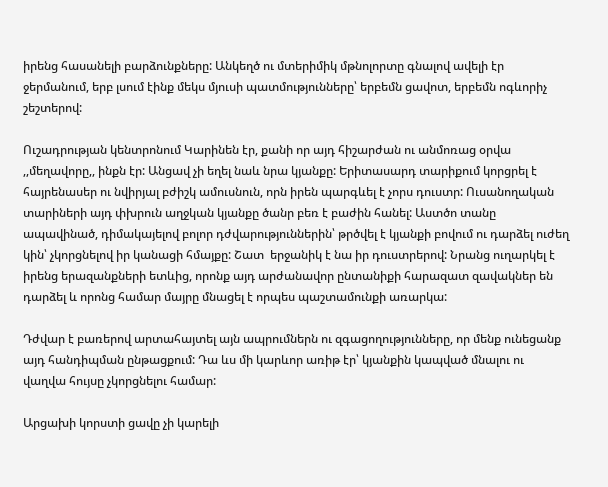իրենց հասանելի բարձունքները: Անկեղծ ու մտերիմիկ մթնոլորտը գնալով ավելի էր ջերմանում, երբ լսում էինք մեկս մյուսի պատմությունները՝ երբեմն ցավոտ, երբեմն ոգևորիչ շեշտերով:

Ուշադրության կենտրոնում Կարինեն էր, քանի որ այդ հիշարժան ու անմոռաց օրվա ,,մեղավորը,, ինքն էր: Անցավ չի եղել նաև նրա կյանքը: Երիտասարդ տարիքում կորցրել է հայրենասեր ու նվիրյալ բժիշկ ամուսնուն, որն իրեն պարգևել է չորս դուստր: Ուսանողական տարիների այդ փխրուն աղջկան կյանքը ծանր բեռ է բաժին հանել: Աստծո տանը ապավինած, դիմակայելով բոլոր դժվարություններին՝ թրծվել է կյանքի բովում ու դարձել ուժեղ կին՝ չկորցնելով իր կանացի հմայքը: Շատ  երջանիկ է նա իր դուստրերով: Նրանց ուղարկել է իրենց երազանքների ետևից, որոնք այդ արժանավոր ընտանիքի հարազատ զավակներ են դարձել և որոնց համար մայրը մնացել է որպես պաշտամունքի առարկա:

Դժվար է բառերով արտահայտել այն ապրումներն ու զգացողությունները, որ մենք ունեցանք այդ հանդիպման ընթացքում: Դա ևս մի կարևոր առիթ էր՝ կյանքին կապված մնալու ու վաղվա հույսը չկորցնելու համար:

Արցախի կորստի ցավը չի կարելի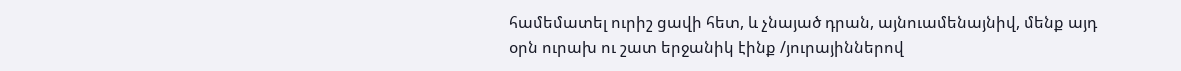համեմատել ուրիշ ցավի հետ, և չնայած դրան, այնուամենայնիվ, մենք այդ օրն ուրախ ու շատ երջանիկ էինք /յուրայիններով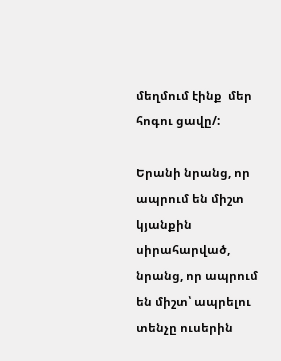մեղմում էինք  մեր հոգու ցավը/:

Երանի նրանց, որ ապրում են միշտ կյանքին սիրահարված, նրանց, որ ապրում են միշտ՝ ապրելու  տենչը ուսերին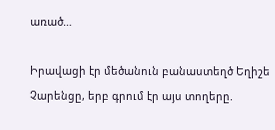առած…

Իրավացի էր մեծանուն բանաստեղծ Եղիշե Չարենցը, երբ գրում էր այս տողերը.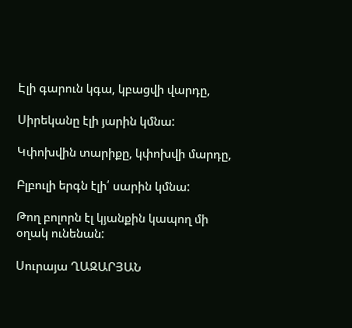Էլի գարուն կգա, կբացվի վարդը,

Սիրեկանը էլի յարին կմնա:

Կփոխվին տարիքը, կփոխվի մարդը,

Բլբուլի երգն էլի՛ սարին կմնա:

Թող բոլորն էլ կյանքին կապող մի օղակ ունենան:

Սուրայա ՂԱԶԱՐՅԱՆ